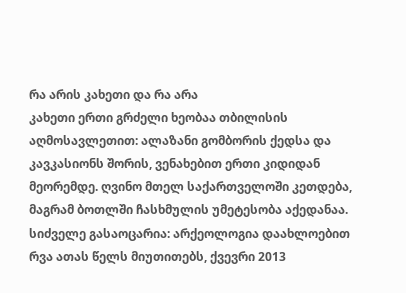რა არის კახეთი და რა არა
კახეთი ერთი გრძელი ხეობაა თბილისის აღმოსავლეთით: ალაზანი გომბორის ქედსა და კავკასიონს შორის, ვენახებით ერთი კიდიდან მეორემდე. ღვინო მთელ საქართველოში კეთდება, მაგრამ ბოთლში ჩასხმულის უმეტესობა აქედანაა.
სიძველე გასაოცარია: არქეოლოგია დაახლოებით რვა ათას წელს მიუთითებს, ქვევრი 2013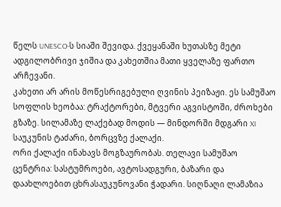წელს UNESCO-ს სიაში შევიდა. ქვეყანაში ხუთასზე მეტი ადგილობრივი ჯიშია და კახეთშია მათი ყველაზე ფართო არჩევანი.
კახეთი არ არის მოწესრიგებული ღვინის პეიზაჟი. ეს სამუშაო სოფლის ხეობაა: ტრაქტორები, მტვერი აგვისტოში, ძროხები გზაზე. სილამაზე ლაქებად მოდის — მინდორში მდგარი XI საუკუნის ტაძარი, ბორცვზე ქალაქი.
ორი ქალაქი ინახავს მოგზაურობას. თელავი სამუშაო ცენტრია: სასტუმროები, ავტოსადგური, ბაზარი და დაახლოებით ცხრასაუკუნოვანი ჭადარი. სიღნაღი ლამაზია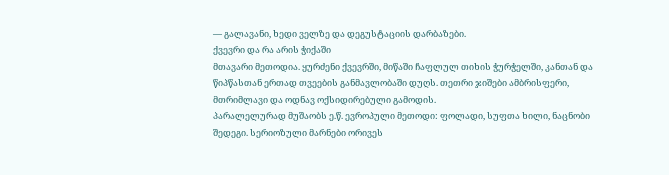— გალავანი, ხედი ველზე და დეგუსტაციის დარბაზები.
ქვევრი და რა არის ჭიქაში
მთავარი მეთოდია. ყურძენი ქვევრში, მიწაში ჩაფლულ თიხის ჭურჭელში, კანთან და წიპწასთან ერთად თვეების განმავლობაში დუღს. თეთრი ჯიშები ამბრისფერი, მთრიმლავი და ოდნავ ოქსიდირებული გამოდის.
პარალელურად მუშაობს ე.წ. ევროპული მეთოდი: ფოლადი, სუფთა ხილი, ნაცნობი შედეგი. სერიოზული მარნები ორივეს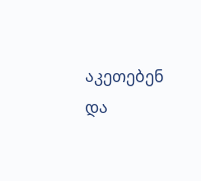აკეთებენ და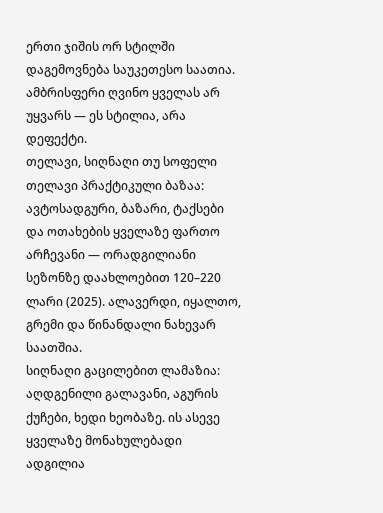ერთი ჯიშის ორ სტილში დაგემოვნება საუკეთესო საათია. ამბრისფერი ღვინო ყველას არ უყვარს — ეს სტილია, არა დეფექტი.
თელავი, სიღნაღი თუ სოფელი
თელავი პრაქტიკული ბაზაა: ავტოსადგური, ბაზარი, ტაქსები და ოთახების ყველაზე ფართო არჩევანი — ორადგილიანი სეზონზე დაახლოებით 120–220 ლარი (2025). ალავერდი, იყალთო, გრემი და წინანდალი ნახევარ საათშია.
სიღნაღი გაცილებით ლამაზია: აღდგენილი გალავანი, აგურის ქუჩები, ხედი ხეობაზე. ის ასევე ყველაზე მონახულებადი ადგილია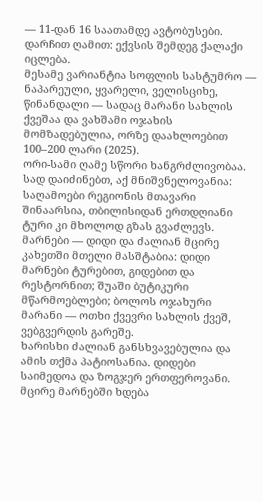— 11-დან 16 საათამდე ავტობუსები. დარჩით ღამით: ექვსის შემდეგ ქალაქი იცლება.
მესამე ვარიანტია სოფლის სასტუმრო — ნაპარეული, ყვარელი, ველისციხე, წინანდალი — სადაც მარანი სახლის ქვეშაა და ვახშამი ოჯახის მომზადებულია, ორზე დაახლოებით 100–200 ლარი (2025).
ორი-სამი ღამე სწორი ხანგრძლივობაა. სად დაიძინებთ, აქ მნიშვნელოვანია: საღამოები რეგიონის მთავარი შინაარსია, თბილისიდან ერთდღიანი ტური კი მხოლოდ გზას გვაძლევს.
მარნები — დიდი და ძალიან მცირე
კახეთში მთელი მასშტაბია: დიდი მარნები ტურებით, გიდებით და რესტორნით; შუაში ბუტიკური მწარმოებლები; ბოლოს ოჯახური მარანი — ოთხი ქვევრი სახლის ქვეშ, ვებგვერდის გარეშე.
ხარისხი ძალიან განსხვავებულია და ამის თქმა პატიოსანია. დიდები საიმედოა და ზოგჯერ ერთფეროვანი. მცირე მარნებში ხდება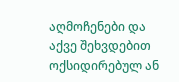აღმოჩენები და აქვე შეხვდებით ოქსიდირებულ ან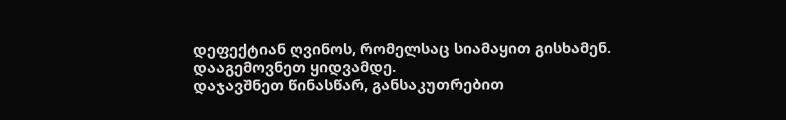დეფექტიან ღვინოს, რომელსაც სიამაყით გისხამენ. დააგემოვნეთ ყიდვამდე.
დაჯავშნეთ წინასწარ, განსაკუთრებით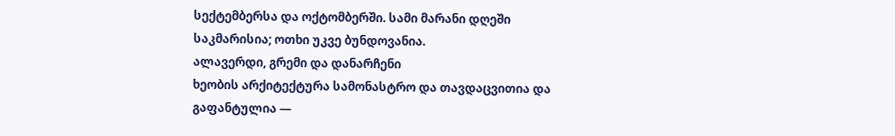სექტემბერსა და ოქტომბერში. სამი მარანი დღეში საკმარისია; ოთხი უკვე ბუნდოვანია.
ალავერდი, გრემი და დანარჩენი
ხეობის არქიტექტურა სამონასტრო და თავდაცვითია და გაფანტულია —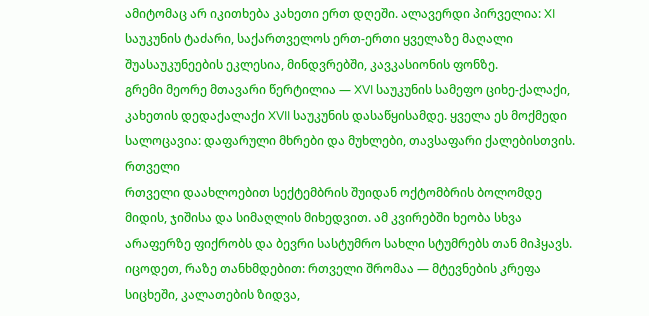ამიტომაც არ იკითხება კახეთი ერთ დღეში. ალავერდი პირველია: XI საუკუნის ტაძარი, საქართველოს ერთ-ერთი ყველაზე მაღალი შუასაუკუნეების ეკლესია, მინდვრებში, კავკასიონის ფონზე.
გრემი მეორე მთავარი წერტილია — XVI საუკუნის სამეფო ციხე-ქალაქი, კახეთის დედაქალაქი XVII საუკუნის დასაწყისამდე. ყველა ეს მოქმედი სალოცავია: დაფარული მხრები და მუხლები, თავსაფარი ქალებისთვის.
რთველი
რთველი დაახლოებით სექტემბრის შუიდან ოქტომბრის ბოლომდე მიდის, ჯიშისა და სიმაღლის მიხედვით. ამ კვირებში ხეობა სხვა არაფერზე ფიქრობს და ბევრი სასტუმრო სახლი სტუმრებს თან მიჰყავს.
იცოდეთ, რაზე თანხმდებით: რთველი შრომაა — მტევნების კრეფა სიცხეში, კალათების ზიდვა,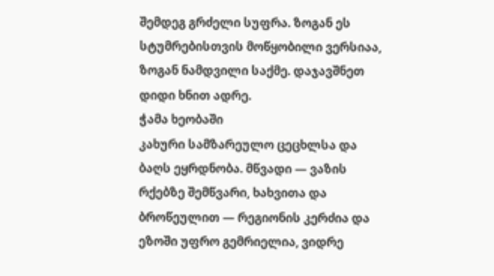შემდეგ გრძელი სუფრა. ზოგან ეს სტუმრებისთვის მოწყობილი ვერსიაა, ზოგან ნამდვილი საქმე. დაჯავშნეთ დიდი ხნით ადრე.
ჭამა ხეობაში
კახური სამზარეულო ცეცხლსა და ბაღს ეყრდნობა. მწვადი — ვაზის რქებზე შემწვარი, ხახვითა და ბროწეულით — რეგიონის კერძია და ეზოში უფრო გემრიელია, ვიდრე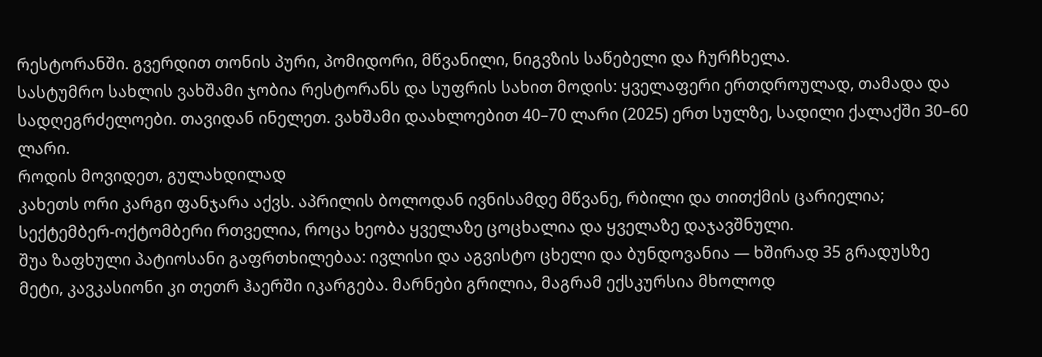რესტორანში. გვერდით თონის პური, პომიდორი, მწვანილი, ნიგვზის საწებელი და ჩურჩხელა.
სასტუმრო სახლის ვახშამი ჯობია რესტორანს და სუფრის სახით მოდის: ყველაფერი ერთდროულად, თამადა და სადღეგრძელოები. თავიდან ინელეთ. ვახშამი დაახლოებით 40–70 ლარი (2025) ერთ სულზე, სადილი ქალაქში 30–60 ლარი.
როდის მოვიდეთ, გულახდილად
კახეთს ორი კარგი ფანჯარა აქვს. აპრილის ბოლოდან ივნისამდე მწვანე, რბილი და თითქმის ცარიელია; სექტემბერ-ოქტომბერი რთველია, როცა ხეობა ყველაზე ცოცხალია და ყველაზე დაჯავშნული.
შუა ზაფხული პატიოსანი გაფრთხილებაა: ივლისი და აგვისტო ცხელი და ბუნდოვანია — ხშირად 35 გრადუსზე მეტი, კავკასიონი კი თეთრ ჰაერში იკარგება. მარნები გრილია, მაგრამ ექსკურსია მხოლოდ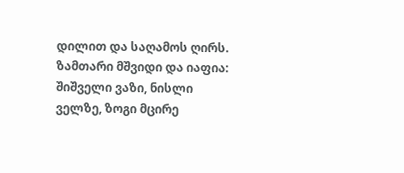დილით და საღამოს ღირს.
ზამთარი მშვიდი და იაფია: შიშველი ვაზი, ნისლი ველზე, ზოგი მცირე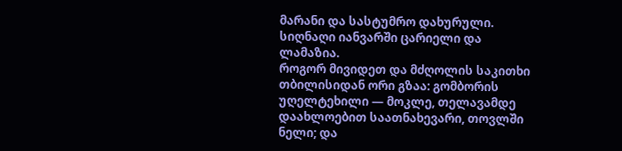მარანი და სასტუმრო დახურული. სიღნაღი იანვარში ცარიელი და ლამაზია.
როგორ მივიდეთ და მძღოლის საკითხი
თბილისიდან ორი გზაა: გომბორის უღელტეხილი — მოკლე, თელავამდე დაახლოებით საათნახევარი, თოვლში ნელი; და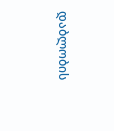დაბლობის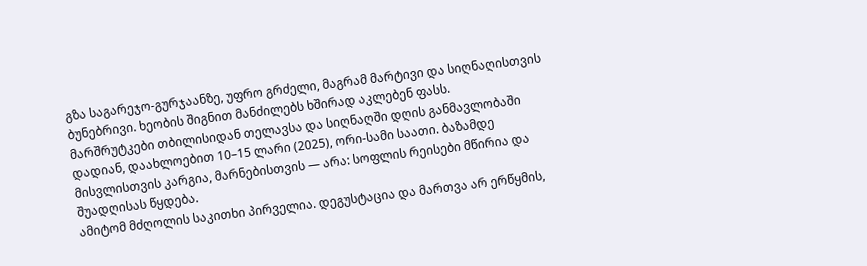გზა საგარეჯო-გურჯაანზე, უფრო გრძელი, მაგრამ მარტივი და სიღნაღისთვის ბუნებრივი. ხეობის შიგნით მანძილებს ხშირად აკლებენ ფასს.
მარშრუტკები თბილისიდან თელავსა და სიღნაღში დღის განმავლობაში დადიან, დაახლოებით 10–15 ლარი (2025), ორი-სამი საათი. ბაზამდე მისვლისთვის კარგია, მარნებისთვის — არა: სოფლის რეისები მწირია და შუადღისას წყდება.
ამიტომ მძღოლის საკითხი პირველია. დეგუსტაცია და მართვა არ ერწყმის,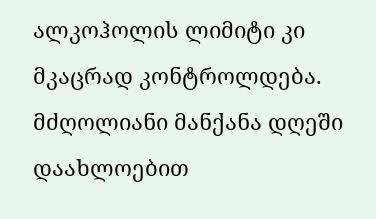ალკოჰოლის ლიმიტი კი მკაცრად კონტროლდება. მძღოლიანი მანქანა დღეში დაახლოებით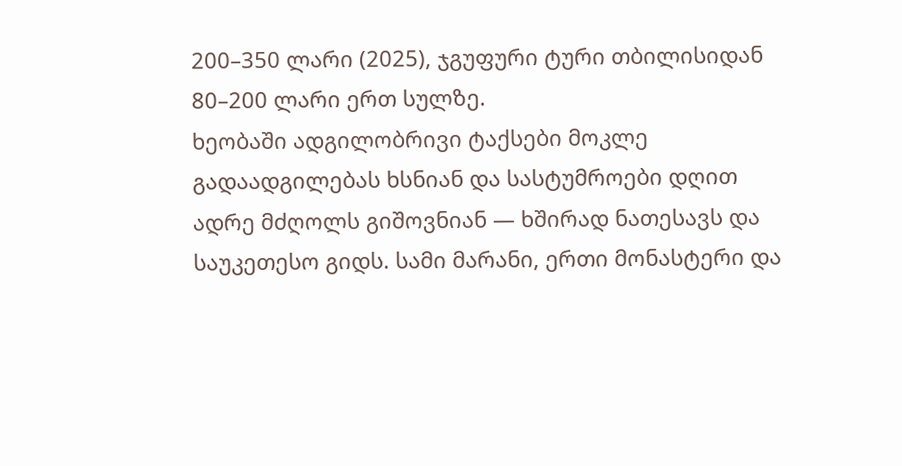200–350 ლარი (2025), ჯგუფური ტური თბილისიდან 80–200 ლარი ერთ სულზე.
ხეობაში ადგილობრივი ტაქსები მოკლე გადაადგილებას ხსნიან და სასტუმროები დღით ადრე მძღოლს გიშოვნიან — ხშირად ნათესავს და საუკეთესო გიდს. სამი მარანი, ერთი მონასტერი და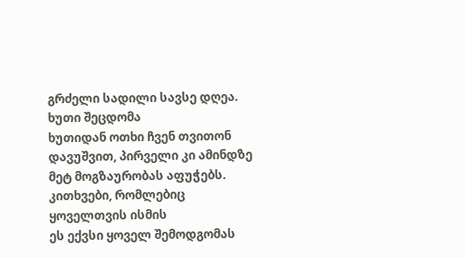გრძელი სადილი სავსე დღეა.
ხუთი შეცდომა
ხუთიდან ოთხი ჩვენ თვითონ დავუშვით, პირველი კი ამინდზე მეტ მოგზაურობას აფუჭებს.
კითხვები, რომლებიც ყოველთვის ისმის
ეს ექვსი ყოველ შემოდგომას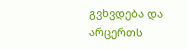გვხვდება და არცერთს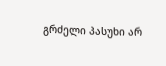გრძელი პასუხი არ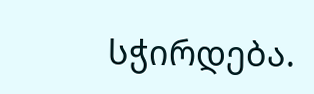სჭირდება.